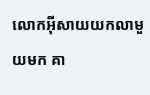លោកអ៊ីសាយយកលាមួយមក គា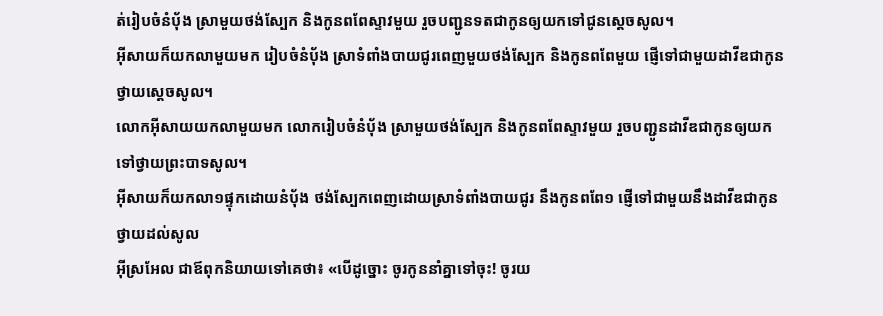ត់រៀបចំនំបុ័ង ស្រាមួយថង់ស្បែក និងកូនពពែស្ទាវមួយ រួចបញ្ជូនទតជាកូនឲ្យយកទៅជូនស្តេចសូល។
អ៊ីសាយក៏យកលាមួយមក រៀបចំនំបុ័ង ស្រាទំពាំងបាយជូរពេញមួយថង់ស្បែក និងកូនពពែមួយ ផ្ញើទៅជាមួយដាវីឌជាកូន ថ្វាយស្តេចសូល។
លោកអ៊ីសាយយកលាមួយមក លោករៀបចំនំប៉័ង ស្រាមួយថង់ស្បែក និងកូនពពែស្ទាវមួយ រួចបញ្ជូនដាវីឌជាកូនឲ្យយកទៅថ្វាយព្រះបាទសូល។
អ៊ីសាយក៏យកលា១ផ្ទុកដោយនំបុ័ង ថង់ស្បែកពេញដោយស្រាទំពាំងបាយជូរ នឹងកូនពពែ១ ផ្ញើទៅជាមួយនឹងដាវីឌជាកូន ថ្វាយដល់សូល
អ៊ីស្រអែល ជាឪពុកនិយាយទៅគេថា៖ «បើដូច្នោះ ចូរកូននាំគ្នាទៅចុះ! ចូរយ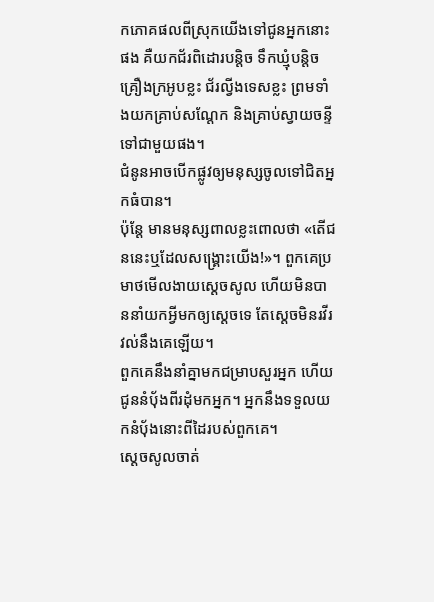កភោគផលពីស្រុកយើងទៅជូនអ្នកនោះផង គឺយកជ័រពិដោរបន្តិច ទឹកឃ្មុំបន្តិច គ្រឿងក្រអូបខ្លះ ជ័រល្វីងទេសខ្លះ ព្រមទាំងយកគ្រាប់សណ្តែក និងគ្រាប់ស្វាយចន្ទីទៅជាមួយផង។
ជំនូនអាចបើកផ្លូវឲ្យមនុស្សចូលទៅជិតអ្នកធំបាន។
ប៉ុន្តែ មានមនុស្សពាលខ្លះពោលថា «តើជននេះឬដែលសង្គ្រោះយើង!»។ ពួកគេប្រមាថមើលងាយស្តេចសូល ហើយមិនបាននាំយកអ្វីមកឲ្យស្តេចទេ តែស្តេចមិនរវីរវល់នឹងគេឡើយ។
ពួកគេនឹងនាំគ្នាមកជម្រាបសួរអ្នក ហើយជូននំបុ័ងពីរដុំមកអ្នក។ អ្នកនឹងទទួលយកនំបុ័ងនោះពីដៃរបស់ពួកគេ។
ស្តេចសូលចាត់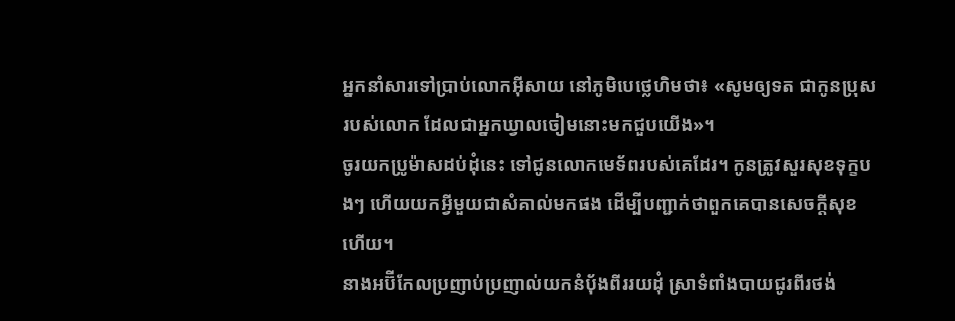អ្នកនាំសារទៅប្រាប់លោកអ៊ីសាយ នៅភូមិបេថ្លេហិមថា៖ «សូមឲ្យទត ជាកូនប្រុសរបស់លោក ដែលជាអ្នកឃ្វាលចៀមនោះមកជួបយើង»។
ចូរយកប្រូម៉ាសដប់ដុំនេះ ទៅជូនលោកមេទ័ពរបស់គេដែរ។ កូនត្រូវសួរសុខទុក្ខបងៗ ហើយយកអ្វីមួយជាសំគាល់មកផង ដើម្បីបញ្ជាក់ថាពួកគេបានសេចក្តីសុខហើយ។
នាងអប៊ីកែលប្រញាប់ប្រញាល់យកនំបុ័ងពីររយដុំ ស្រាទំពាំងបាយជូរពីរថង់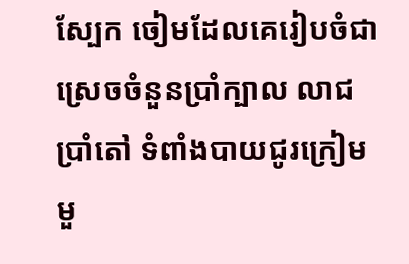ស្បែក ចៀមដែលគេរៀបចំជាស្រេចចំនួនប្រាំក្បាល លាជប្រាំតៅ ទំពាំងបាយជូរក្រៀមមួ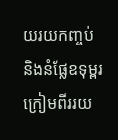យរយកញ្ចប់ និងនំផ្លែឧទុម្ពរក្រៀមពីររយ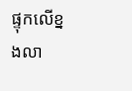ផ្ទុកលើខ្នងលា